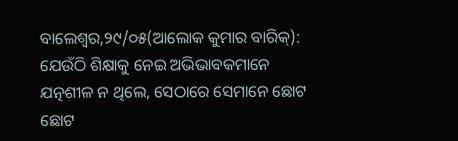ବାଲେଶ୍ୱର,୨୯/୦୫(ଆଲୋକ କୁମାର ବାରିକ୍): ଯେଉଁଠି ଶିକ୍ଷାକୁ ନେଇ ଅଭିଭାବକମାନେ ଯତ୍ନଶୀଳ ନ ଥିଲେ, ସେଠାରେ ସେମାନେ ଛୋଟ ଛୋଟ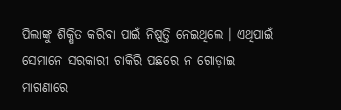ପିଲାଙ୍କୁ ଶିକ୍ଷିତ କରିବା ପାଇଁ ନିଷ୍ପତ୍ତି ନେଇଥିଲେ । ଏଥିପାଇଁ ସେମାନେ ସରକାରୀ ଚାକିରି ପଛରେ ନ ଗୋଡ଼ାଇ ମାଗଣାରେ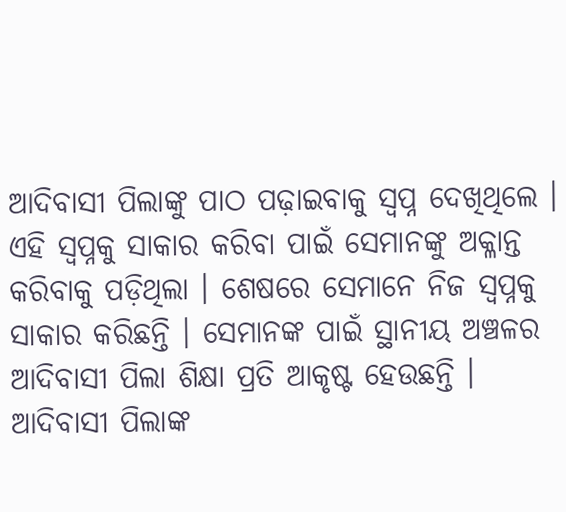ଆଦିବାସୀ ପିଲାଙ୍କୁ ପାଠ ପଢ଼ାଇବାକୁ ସ୍ୱପ୍ନ ଦେଖିଥିଲେ । ଏହି ସ୍ୱପ୍ନକୁ ସାକାର କରିବା ପାଇଁ ସେମାନଙ୍କୁ ଅକ୍ଳାନ୍ତ କରିବାକୁ ପଡ଼ିଥିଲା । ଶେଷରେ ସେମାନେ ନିଜ ସ୍ୱପ୍ନକୁ ସାକାର କରିଛନ୍ତି । ସେମାନଙ୍କ ପାଇଁ ସ୍ଥାନୀୟ ଅଞ୍ଚଳର ଆଦିବାସୀ ପିଲା ଶିକ୍ଷା ପ୍ରତି ଆକୃଷ୍ଟ ହେଉଛନ୍ତି । ଆଦିବାସୀ ପିଲାଙ୍କ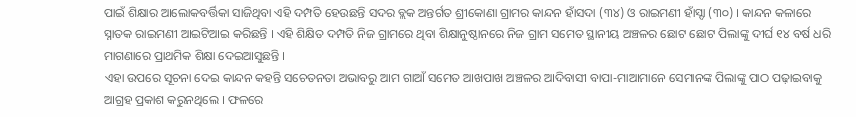ପାଇଁ ଶିକ୍ଷାର ଆଲୋକବର୍ତ୍ତିକା ସାଜିଥିବା ଏହି ଦମ୍ପତି ହେଉଛନ୍ତି ସଦର ବ୍ଲକ ଅନ୍ତର୍ଗତ ଶ୍ରୀକୋଣା ଗ୍ରାମର କାନ୍ଦନ ହାଁସଦା (୩୪) ଓ ରାଇମଣୀ ହାଁସ୍ଦା (୩୦) । କାନ୍ଦନ କଳାରେ ସ୍ନାତକ ରାଇମଣୀ ଆଇଟିଆଇ କରିଛନ୍ତି । ଏହି ଶିକ୍ଷିତ ଦମ୍ପତି ନିଜ ଗ୍ରାମରେ ଥିବା ଶିକ୍ଷାନୁଷ୍ଠାନରେ ନିଜ ଗ୍ରାମ ସମେତ ସ୍ଥାନୀୟ ଅଞ୍ଚଳର ଛୋଟ ଛୋଟ ପିଲାଙ୍କୁ ଦୀର୍ଘ ୧୪ ବର୍ଷ ଧରି ମାଗଣାରେ ପ୍ରାଥମିକ ଶିକ୍ଷା ଦେଇଆସୁଛନ୍ତି ।
ଏହା ଉପରେ ସୂଚନା ଦେଇ କାନ୍ଦନ କହନ୍ତି ସଚେତନତା ଅଭାବରୁ ଆମ ଗାଆଁ ସମେତ ଆଖପାଖ ଅଞ୍ଚଳର ଆଦିବାସୀ ବାପା-ମାଆମାନେ ସେମାନଙ୍କ ପିଲାଙ୍କୁ ପାଠ ପଢ଼ାଇବାକୁ ଆଗ୍ରହ ପ୍ରକାଶ କରୁନଥିଲେ । ଫଳରେ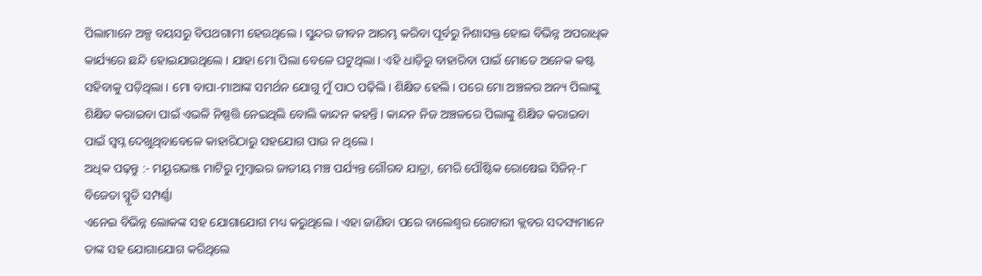ପିଲାମାନେ ଅଳ୍ପ ବୟସରୁ ବିପଥଗାମୀ ହେଉଥିଲେ । ସୁନ୍ଦର ଜୀବନ ଆରମ୍ଭ କରିବା ପୂର୍ବରୁ ନିଶାସକ୍ତ ହୋଇ ବିଭିନ୍ନ ଅପରାଧିକ କାର୍ଯ୍ୟରେ ଛନ୍ଦି ହୋଇଯାଉଥିଲେ । ଯାହା ମୋ ପିଲା ବେଳେ ଘଟୁଥିଲା । ଏହି ଧାଡ଼ିରୁ ବାହାରିବା ପାଇଁ ମୋତେ ଅନେକ କଷ୍ଟ ସହିବାକୁ ପଡ଼ିଥିଲା । ମୋ ବାପା-ମାଆଙ୍କ ସମର୍ଥନ ଯୋଗୁ ମୁଁ ପାଠ ପଢ଼ିଲି । ଶିକ୍ଷିତ ହେଲି । ପରେ ମୋ ଅଞ୍ଚଳର ଅନ୍ୟ ପିଲାଙ୍କୁ ଶିକ୍ଷିତ କରାଇବା ପାଇଁ ଏଭଳି ନିଷ୍ପତ୍ତି ନେଇଥିଲି ବୋଲି କାନ୍ଦନ କହନ୍ତି । କାନ୍ଦନ ନିଜ ଅଞ୍ଚଳରେ ପିଲାଙ୍କୁ ଶିକ୍ଷିତ କରାଇବା ପାଇଁ ସ୍ୱପ୍ନ ଦେଖୁଥିବାବେଳେ କାହାରିଠାରୁ ସହଯୋଗ ପାଉ ନ ଥିଲେ ।
ଅଧିକ ପଢ଼ନ୍ତୁ :- ମୟୂରଭଞ୍ଜ ମାଟିରୁ ମୁମ୍ବାଇର ଜାତୀୟ ମଞ୍ଚ ପର୍ଯ୍ୟନ୍ତ ଗୌରବ ଯାତ୍ରା, ମେରି ପୌଷ୍ଟିକ ରୋଷେଇ ସିଜିନ୍-୮ ବିଜେତା ସ୍ମୃତି ସମ୍ପର୍ଣ୍ଣା
ଏନେଇ ବିଭିନ୍ନ ଲୋକଙ୍କ ସହ ଯୋଗାଯୋଗ ମଧ୍ୟ କରୁଥିଲେ । ଏହା ଜାଣିବା ପରେ ବାଲେଶ୍ୱର ରୋଟାରୀ କ୍ଲବର ସଦସ୍ୟମାନେ ତାଙ୍କ ସହ ଯୋଗାଯୋଗ କରିଥିଲେ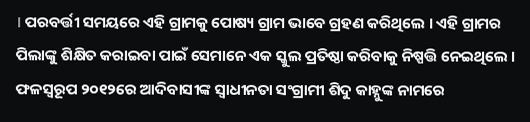। ପରବର୍ତ୍ତୀ ସମୟରେ ଏହି ଗ୍ରାମକୁ ପୋଷ୍ୟ ଗ୍ରାମ ଭାବେ ଗ୍ରହଣ କରିଥିଲେ । ଏହି ଗ୍ରାମର ପିଲାଙ୍କୁ ଶିକ୍ଷିତ କରାଇବା ପାଇଁ ସେମାନେ ଏକ ସ୍କୁଲ ପ୍ରତିଷ୍ଠା କରିବାକୁ ନିଷ୍ପତ୍ତି ନେଇଥିଲେ । ଫଳସ୍ୱରୂପ ୨୦୧୨ରେ ଆଦିବାସୀଙ୍କ ସ୍ୱାଧୀନତା ସଂଗ୍ରାମୀ ଶିଦୁ କାହ୍ନୁଙ୍କ ନାମରେ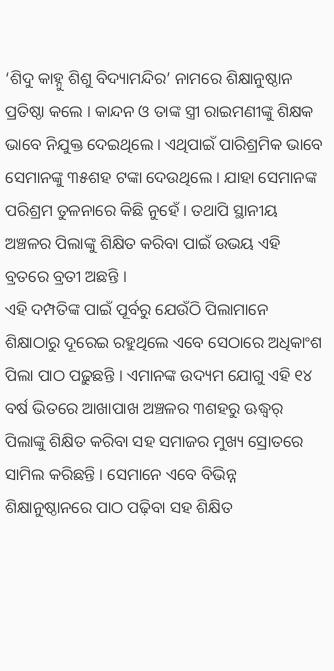‘ଶିଦୁ କାହ୍ନୁ ଶିଶୁ ବିଦ୍ୟାମନ୍ଦିର’ ନାମରେ ଶିକ୍ଷାନୁଷ୍ଠାନ ପ୍ରତିଷ୍ଠା କଲେ । କାନ୍ଦନ ଓ ତାଙ୍କ ସ୍ତ୍ରୀ ରାଇମଣୀଙ୍କୁ ଶିକ୍ଷକ ଭାବେ ନିଯୁକ୍ତ ଦେଇଥିଲେ । ଏଥିପାଇଁ ପାରିଶ୍ରମିକ ଭାବେ ସେମାନଙ୍କୁ ୩୫ଶହ ଟଙ୍କା ଦେଉଥିଲେ । ଯାହା ସେମାନଙ୍କ ପରିଶ୍ରମ ତୁଳନାରେ କିଛି ନୁହେଁ । ତଥାପି ସ୍ଥାନୀୟ ଅଞ୍ଚଳର ପିଲାଙ୍କୁ ଶିକ୍ଷିତ କରିବା ପାଇଁ ଉଭୟ ଏହି ବ୍ରତରେ ବ୍ରତୀ ଅଛନ୍ତି ।
ଏହି ଦମ୍ପତିଙ୍କ ପାଇଁ ପୂର୍ବରୁ ଯେଉଁଠି ପିଲାମାନେ ଶିକ୍ଷାଠାରୁ ଦୂରେଇ ରହୁଥିଲେ ଏବେ ସେଠାରେ ଅଧିକାଂଶ ପିଲା ପାଠ ପଢ଼ୁଛନ୍ତି । ଏମାନଙ୍କ ଉଦ୍ୟମ ଯୋଗୁ ଏହି ୧୪ ବର୍ଷ ଭିତରେ ଆଖାପାଖ ଅଞ୍ଚଳର ୩ଶହରୁ ଊଦ୍ଧ୍ୱର୍ ପିଲାଙ୍କୁ ଶିକ୍ଷିତ କରିବା ସହ ସମାଜର ମୁଖ୍ୟ ସ୍ରୋତରେ ସାମିଲ କରିଛନ୍ତି । ସେମାନେ ଏବେ ବିଭିନ୍ନ ଶିକ୍ଷାନୁଷ୍ଠାନରେ ପାଠ ପଢ଼ିବା ସହ ଶିକ୍ଷିତ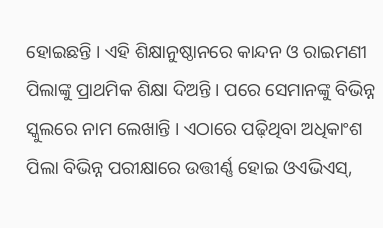ହୋଇଛନ୍ତି । ଏହି ଶିକ୍ଷାନୁଷ୍ଠାନରେ କାନ୍ଦନ ଓ ରାଇମଣୀ ପିଲାଙ୍କୁ ପ୍ରାଥମିକ ଶିକ୍ଷା ଦିଅନ୍ତି । ପରେ ସେମାନଙ୍କୁ ବିଭିନ୍ନ ସ୍କୁଲରେ ନାମ ଲେଖାନ୍ତି । ଏଠାରେ ପଢ଼ିଥିବା ଅଧିକାଂଶ ପିଲା ବିଭିନ୍ନ ପରୀକ୍ଷାରେ ଉତ୍ତୀର୍ଣ୍ଣ ହୋଇ ଓଏଭିଏସ୍,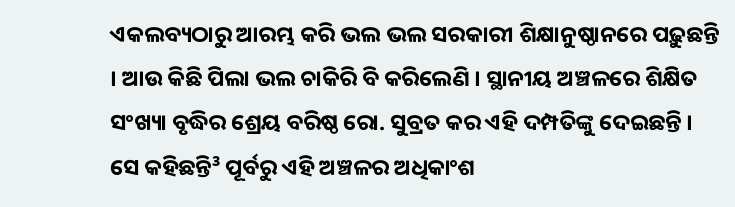ଏକଲବ୍ୟଠାରୁ ଆରମ୍ଭ କରି ଭଲ ଭଲ ସରକାରୀ ଶିକ୍ଷାନୁଷ୍ଠାନରେ ପଢ଼ୁଛନ୍ତି । ଆଉ କିଛି ପିଲା ଭଲ ଚାକିରି ବି କରିଲେଣି । ସ୍ଥାନୀୟ ଅଞ୍ଚଳରେ ଶିକ୍ଷିତ ସଂଖ୍ୟା ବୃଦ୍ଧିର ଶ୍ରେୟ ବରିଷ୍ଠ ରୋ. ସୁବ୍ରତ କର ଏହି ଦମ୍ପତିଙ୍କୁ ଦେଇଛନ୍ତି ।
ସେ କହିଛନ୍ତି³ ପୂର୍ବରୁ ଏହି ଅଞ୍ଚଳର ଅଧିକାଂଶ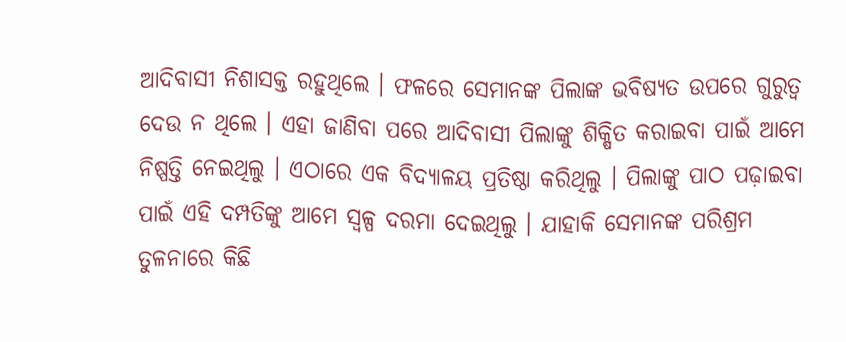ଆଦିବାସୀ ନିଶାସକ୍ତ ରହୁଥିଲେ । ଫଳରେ ସେମାନଙ୍କ ପିଲାଙ୍କ ଭବିଷ୍ୟତ ଉପରେ ଗୁରୁତ୍ୱ ଦେଉ ନ ଥିଲେ । ଏହା ଜାଣିବା ପରେ ଆଦିବାସୀ ପିଲାଙ୍କୁ ଶିକ୍ଷିତ କରାଇବା ପାଇଁ ଆମେ ନିଷ୍ପତ୍ତି ନେଇଥିଲୁ । ଏଠାରେ ଏକ ବିଦ୍ୟାଳୟ ପ୍ରତିଷ୍ଠା କରିଥିଲୁ । ପିଲାଙ୍କୁ ପାଠ ପଢ଼ାଇବା ପାଇଁ ଏହି ଦମ୍ପତିଙ୍କୁ ଆମେ ସ୍ୱଳ୍ପ ଦରମା ଦେଇଥିଲୁ । ଯାହାକି ସେମାନଙ୍କ ପରିଶ୍ରମ ତୁଳନାରେ କିଛି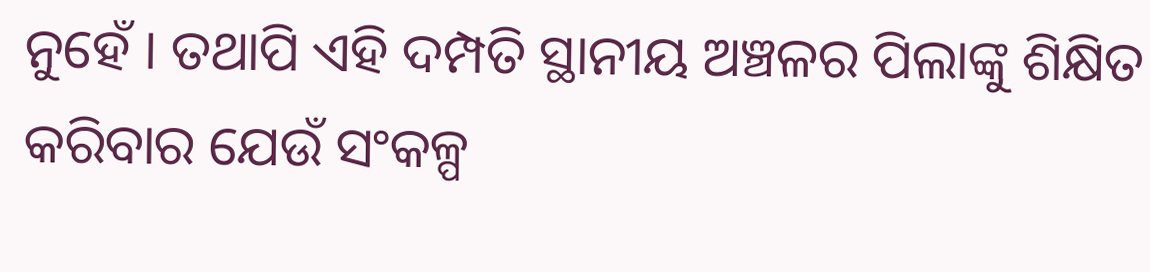ନୁହେଁ । ତଥାପି ଏହି ଦମ୍ପତି ସ୍ଥାନୀୟ ଅଞ୍ଚଳର ପିଲାଙ୍କୁ ଶିକ୍ଷିତ କରିବାର ଯେଉଁ ସଂକଳ୍ପ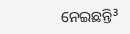ନେଇଛନ୍ତି³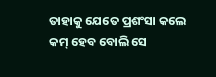ତାହାକୁ ଯେତେ ପ୍ରଶଂସା କଲେ କମ୍ ହେବ ବୋଲି ସେ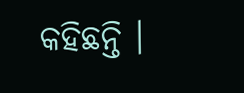କହିଛନ୍ତି ।